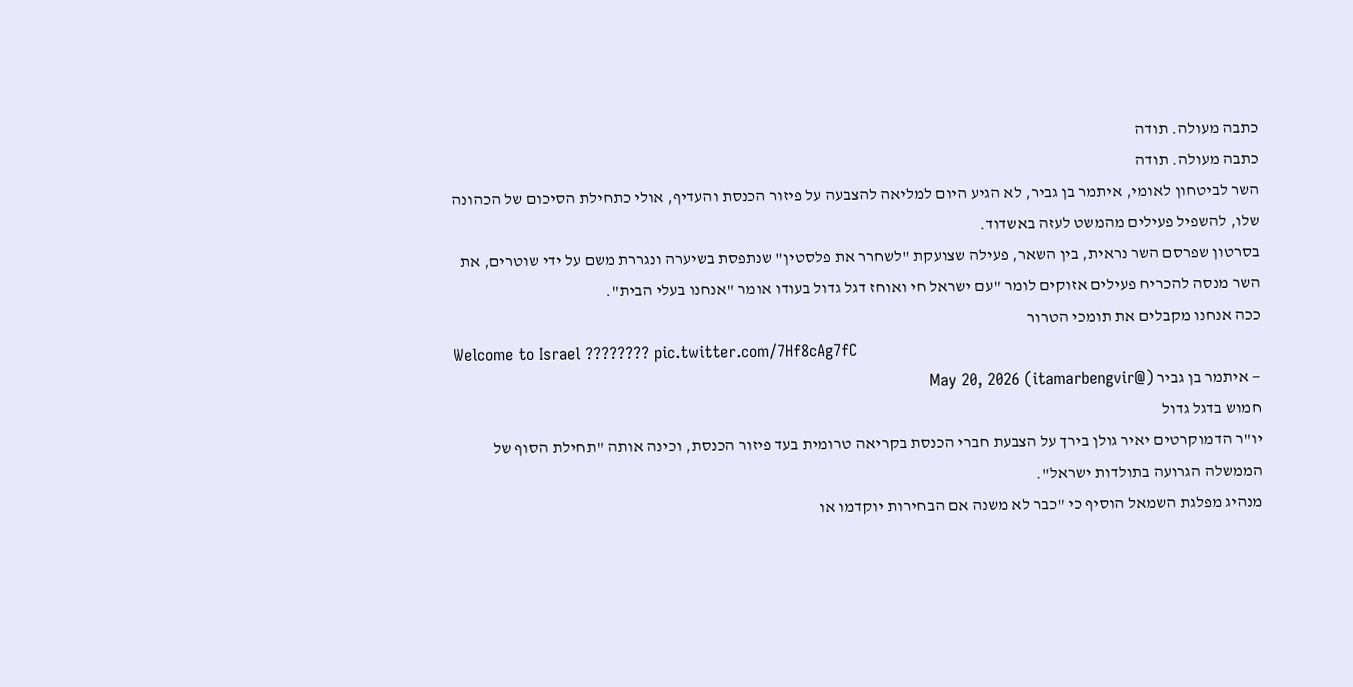כתבה מעולה. תודה
כתבה מעולה. תודה
השר לביטחון לאומי, איתמר בן גביר, לא הגיע היום למליאה להצבעה על פיזור הכנסת והעדיף, אולי כתחילת הסיכום של הכהונה שלו, להשפיל פעילים מהמשט לעזה באשדוד.
בסרטון שפרסם השר נראית, בין השאר, פעילה שצועקת "לשחרר את פלסטין" שנתפסת בשיערה ונגררת משם על ידי שוטרים, את השר מנסה להכריח פעילים אזוקים לומר "עם ישראל חי ואוחז דגל גדול בעודו אומר "אנחנו בעלי הבית".
ככה אנחנו מקבלים את תומכי הטרור
Welcome to Israel ???????? pic.twitter.com/7Hf8cAg7fC
— איתמר בן גביר (@itamarbengvir) May 20, 2026
חמוש בדגל גדול
יו"ר הדמוקרטים יאיר גולן בירך על הצבעת חברי הכנסת בקריאה טרומית בעד פיזור הכנסת, וכינה אותה "תחילת הסוף של הממשלה הגרועה בתולדות ישראל".
מנהיג מפלגת השמאל הוסיף כי "כבר לא משנה אם הבחירות יוקדמו או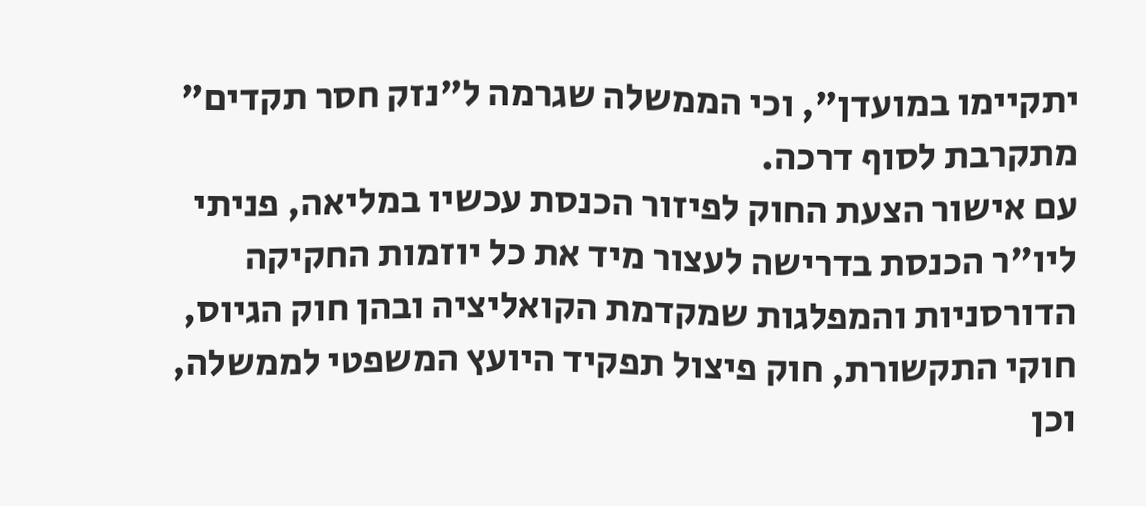יתקיימו במועדן", וכי הממשלה שגרמה ל"נזק חסר תקדים" מתקרבת לסוף דרכה.
עם אישור הצעת החוק לפיזור הכנסת עכשיו במליאה, פניתי ליו"ר הכנסת בדרישה לעצור מיד את כל יוזמות החקיקה הדורסניות והמפלגות שמקדמת הקואליציה ובהן חוק הגיוס, חוקי התקשורת, חוק פיצול תפקיד היועץ המשפטי לממשלה, וכן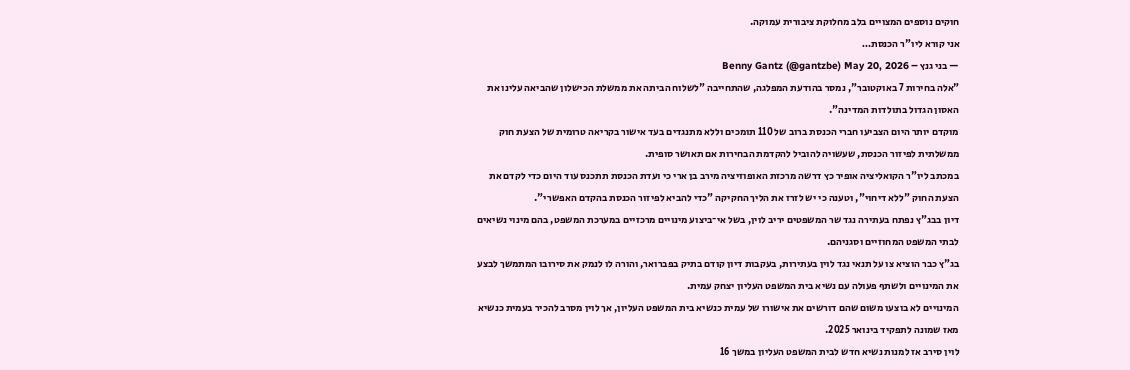חוקים נוספים המצויים בלב מחלוקת ציבורית עמוקה.
אני קורא ליו"ר הכנסת…
— בני גנץ – Benny Gantz (@gantzbe) May 20, 2026
"אלה בחירות 7 באוקטובר", נמסר בהודעת המפלגה, שהתחייבה "לשלוח הביתה את ממשלת הכישלון שהביאה עלינו את האסון הגדול בתולדות המדינה".
מוקדם יותר היום הצביעו חברי הכנסת ברוב של 110 תומכים וללא מתנגדים בעד אישור בקריאה טרומית של הצעת חוק ממשלתית לפיזור הכנסת, שעשויה להוביל להקדמת הבחירות אם תאושר סופית.
במכתב ליו"ר הקואליציה אופיר כץ דרשה מרכזת האופוזיציה מירב בן ארי כי ועדת הכנסת תתכנס עוד היום כדי לקדם את הצעת החוק "ללא דיחוי", וטענה כי יש לזרז את הליך החקיקה "כדי להביא לפיזור הכנסת בהקדם האפשרי".
דיון בבג"ץ נפתח בעתירה נגד שר המשפטים יריב לוין, בשל אי־ביצוע מינויים מרכזיים במערכת המשפט, בהם מינוי נשיאים לבתי המשפט המחוזיים וסגניהם.
בג"ץ כבר הוציא צו על תנאי נגד לוין בעתירות, בעקבות דיון קודם בתיק בפברואר, והורה לו לנמק את סירובו המתמשך לבצע את המינויים ולשתף פעולה עם נשיא בית המשפט העליון יצחק עמית.
המינויים לא בוצעו משום שהם דורשים את אישורו של עמית כנשיא בית המשפט העליון, אך לוין מסרב להכיר בעמית כנשיא מאז שמונה לתפקיד בינואר 2025.
לוין סירב אז למנות נשיא חדש לבית המשפט העליון במשך 16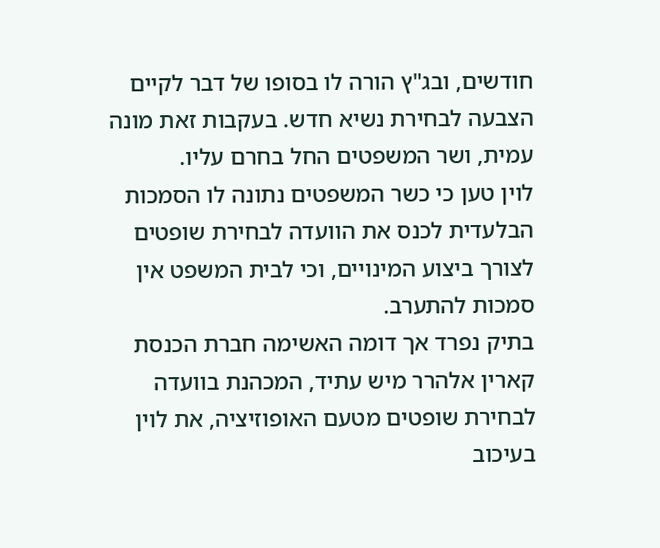חודשים, ובג"ץ הורה לו בסופו של דבר לקיים הצבעה לבחירת נשיא חדש. בעקבות זאת מונה עמית, ושר המשפטים החל בחרם עליו.
לוין טען כי כשר המשפטים נתונה לו הסמכות הבלעדית לכנס את הוועדה לבחירת שופטים לצורך ביצוע המינויים, וכי לבית המשפט אין סמכות להתערב.
בתיק נפרד אך דומה האשימה חברת הכנסת קארין אלהרר מיש עתיד, המכהנת בוועדה לבחירת שופטים מטעם האופוזיציה, את לוין בעיכוב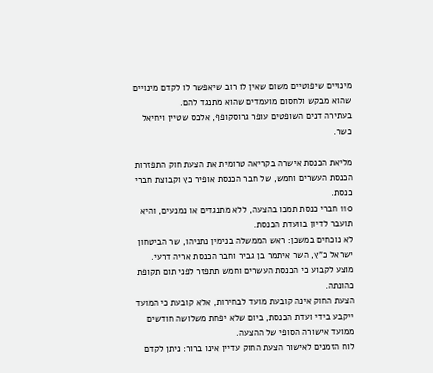מינויים שיפוטיים משום שאין לו רוב שיאפשר לו לקדם מינויים שהוא מבקש ולחסום מועמדים שהוא מתנגד להם.
בעתירה דנים השופטים עופר גרוסקופף, אלכס שטיין ויחיאל כשר.

מליאת הכנסת אישרה בקריאה טרומית את הצעת חוק התפזרות הכנסת העשרים וחמש, של חבר הכנסת אופיר כץ וקבוצת חברי כנסת.
110 חברי כנסת תמכו בהצעה, ללא מתנגדים או נמנעים, והיא תועבר לדיון בוועדת הכנסת.
לא נוכחים במשכן: ראש הממשלה בנימין נתניהו, שר הביטחון ישראל כ"ץ, השר איתמר בן גביר וחבר הכנסת אריה דרעי.
מוצע לקבוע כי הכנסת העשרים וחמש תתפזר לפני תום תקופת כהונתה.
הצעת החוק אינה קובעת מועד לבחירות, אלא קובעת כי המועד ייקבע בידי ועדת הכנסת, ביום שלא יפחת משלושה חודשים ממועד אישורה הסופי של ההצעה.
לוח הזמנים לאישור הצעת החוק עדיין אינו ברור: ניתן לקדם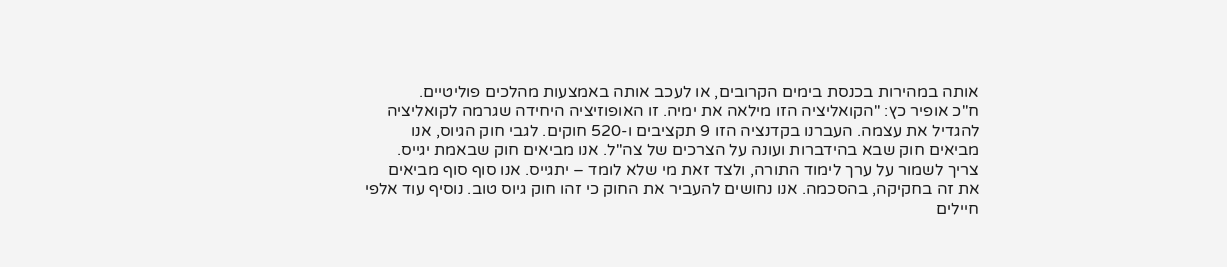אותה במהירות בכנסת בימים הקרובים, או לעכב אותה באמצעות מהלכים פוליטיים.
ח"כ אופיר כץ: "הקואליציה הזו מילאה את ימיה. זו האופוזיציה היחידה שגרמה לקואליציה להגדיל את עצמה. העברנו בקדנציה הזו 9 תקציבים ו-520 חוקים. לגבי חוק הגיוס, אנו מביאים חוק שבא בהידברות ועונה על הצרכים של צה"ל. אנו מביאים חוק שבאמת יגייס. צריך לשמור על ערך לימוד התורה, ולצד זאת מי שלא לומד – יתגייס. אנו סוף סוף מביאים את זה בחקיקה, בהסכמה. אנו נחושים להעביר את החוק כי זהו חוק גיוס טוב. נוסיף עוד אלפי חיילים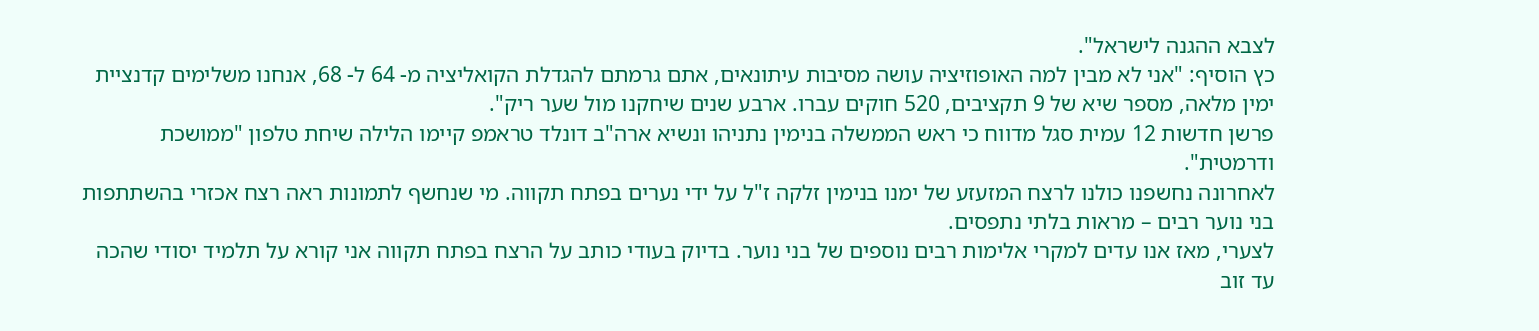לצבא ההגנה לישראל".
כץ הוסיף: "אני לא מבין למה האופוזיציה עושה מסיבות עיתונאים, אתם גרמתם להגדלת הקואליציה מ- 64 ל- 68, אנחנו משלימים קדנציית ימין מלאה, מספר שיא של 9 תקציבים, 520 חוקים עברו. ארבע שנים שיחקנו מול שער ריק".
פרשן חדשות 12 עמית סגל מדווח כי ראש הממשלה בנימין נתניהו ונשיא ארה"ב דונלד טראמפ קיימו הלילה שיחת טלפון "ממושכת ודרמטית".
לאחרונה נחשפנו כולנו לרצח המזעזע של ימנו בנימין זלקה ז"ל על ידי נערים בפתח תקווה. מי שנחשף לתמונות ראה רצח אכזרי בהשתתפות בני נוער רבים – מראות בלתי נתפסים.
לצערי, מאז אנו עדים למקרי אלימות רבים נוספים של בני נוער. בדיוק בעודי כותב על הרצח בפתח תקווה אני קורא על תלמיד יסודי שהכה עד זוב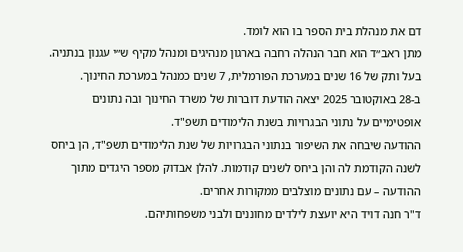דם את מנהלת בית הספר בו הוא לומד.
מתן ראב״ד הוא חבר הנהלה רחבה בארגון מנהיגים ומנהל מקיף ש״י עגנון בנתניה. בעל ותק של 16 שנים במערכת הפורמלית, 7 שנים כמנהל במערכת החינוך.
ב-28 באוקטובר 2025 יצאה הודעת דוברות של משרד החינוך ובה נתונים אופטימיים על נתוני הבגרויות בשנת הלימודים תשפ"ד.
ההודעה שיבחה את השיפור בנתוני הבגרויות של שנת הלימודים תשפ"ד, הן ביחס לשנה הקודמת לה והן ביחס לשנים קודמות. להלן אבדוק מספר היגדים מתוך ההודעה – עם נתונים מוצלבים ממקורות אחרים.
ד"ר חנה דויד היא יועצת לילדים מחוננים ולבני משפחותיהם.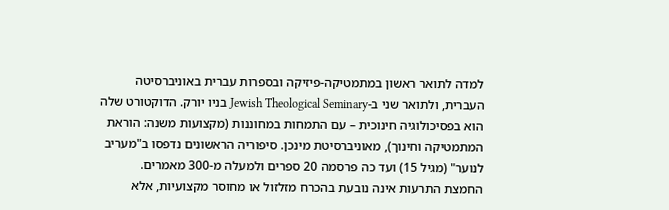למדה לתואר ראשון במתמטיקה-פיזיקה ובספרות עברית באוניברסיטה העברית, ולתואר שני ב-Jewish Theological Seminary בניו יורק. הדוקטורט שלה הוא בפסיכולוגיה חינוכית – עם התמחות במחוננות (מקצועות משנה: הוראת המתמטיקה וחינוך), מאוניברסיטת מינכן. סיפוריה הראשונים נדפסו ב"מעריב לנוער" (מגיל 15) ועד כה פרסמה 20 ספרים ולמעלה מ-300 מאמרים.
החמצת התרעות אינה נובעת בהכרח מזלזול או מחוסר מקצועיות, אלא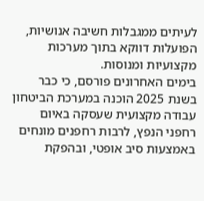לעיתים ממגבלות חשיבה אנושיות, הפועלות דווקא בתוך מערכות מקצועיות ומנוסות.
בימים האחרונים פורסם, כי כבר בשנת 2025 הוכנה במערכת הביטחון עבודה מקצועית שעסקה באיום רחפני הנפץ, לרבות רחפנים מונחים באמצעות סיב אופטי, ובהפקת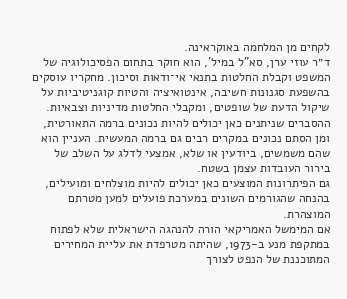לקחים מן המלחמה באוקראינה.
ד״ר עוזי ערן, סא"ל במיל', הוא חוקר בתחום הפסיכולוגיה של המשפט וקבלת החלטות בתנאי אי־ודאות וסיכון. מחקריו עוסקים בהשפעת סגנונות חשיבה, אינטואיציה והטיות קוגניטיביות על שיקול הדעת של שופטים, ומקבלי החלטות מדיניות וצבאיות.
ההסברים שניתנים כאן יכולים להיות נכונים ברמה התאורטית, ומן הסתם נכונים במקרים רבים גם ברמה המעשית. העניין הוא שהם משמשים, ביודעין או שלא, אמצעי לדלג על השלב של בירור העובדות עצמן בשטח.
גם הפיתרונות המוצעים כאן יכולים להיות מוצלחים ומועילים, בהנחה שהגורמים השונים במערכת פועלים למען מטרתם המוצהרת.
אם המימשל האמריקאי הורה להנהגה הישראלית שלא לפתוח במתקפת מנע ב-1973, שהיתה מטרפדת את עליית המחירים המתוכננת של הנפט לצורך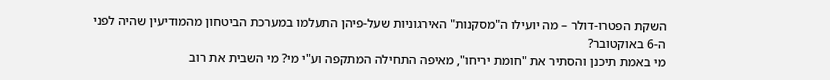השקת הפטרו-דולר – מה יועילו ה"מסקנות" האירגוניות שעל-פיהן התעלמו במערכת הביטחון מהמודיעין שהיה לפני ה-6 באוקטובר?
מי באמת תיכנן והסתיר את "חומת יריחו", מאיפה התחילה המתקפה וע"י מי? מי השבית את רוב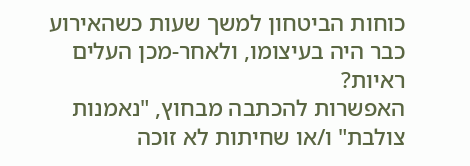כוחות הביטחון למשך שעות כשהאירוע כבר היה בעיצומו, ולאחר-מכן העלים ראיות?
האפשרות להכתבה מבחוץ, "נאמנות צולבת" ו/או שחיתות לא זוכה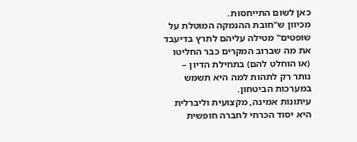כאן לשום התייחסות.
מכיוון ש"חובת ההנמקה המוטלת על שופטים" מטילה עליהם לתרץ בדיעבד את מה שברוב המקרים כבר החליטו (או הוחלט להם) בתחילת הדיון – נותר רק לתהות למה היא תשמש במערכות הביטחון.
עיתונות אמינה, מקצועית וליברלית היא יסוד הכרחי לחברה חופשית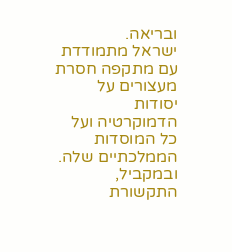ובריאה.
ישראל מתמודדת עם מתקפה חסרת מעצורים על יסודות הדמוקרטיה ועל כל המוסדות הממלכתיים שלה. ובמקביל, התקשורת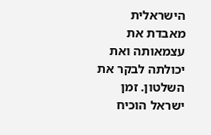הישראלית מאבדת את עצמאותה ואת יכולתה לבקר את השלטון. זמן ישראל הוכיח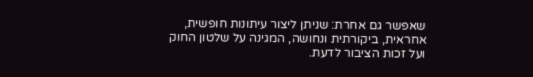שאפשר גם אחרת: שניתן ליצור עיתונות חופשית, אחראית, ביקורתית ונחושה, המגינה על שלטון החוק ועל זכות הציבור לדעת.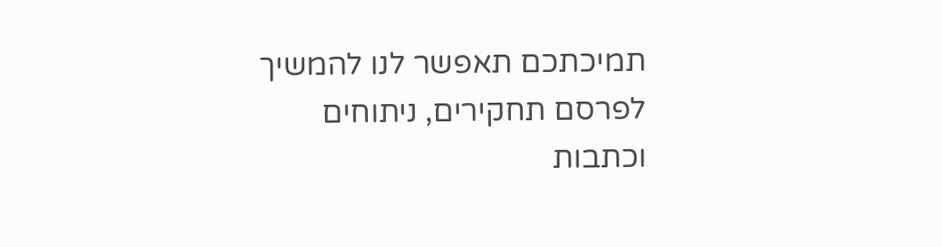תמיכתכם תאפשר לנו להמשיך לפרסם תחקירים, ניתוחים וכתבות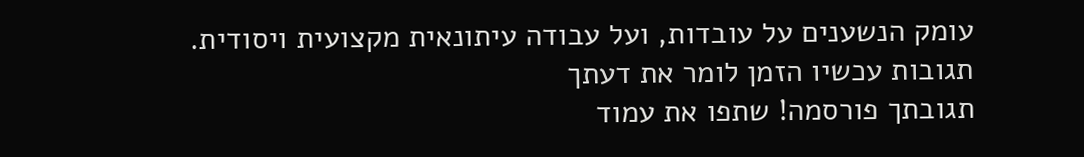עומק הנשענים על עובדות, ועל עבודה עיתונאית מקצועית ויסודית.
תגובות עכשיו הזמן לומר את דעתך
תגובתך פורסמה! שתפו את עמוד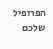הפרופיל שלכם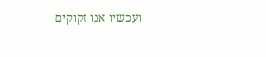ועכשיו אנו זקוקים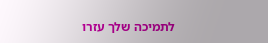לתמיכה שלך עזרו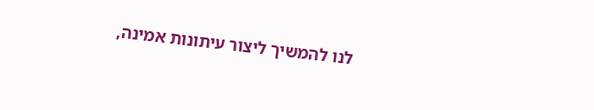לנו להמשיך ליצור עיתונות אמינה,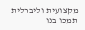מקצועית וליברלית
תמכו בנו